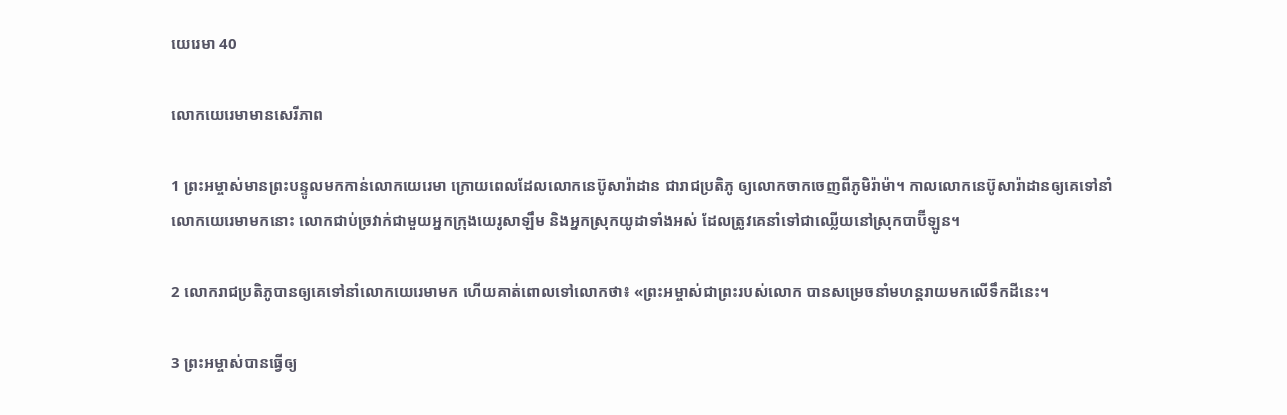យេរេមា 40

លោកយេរេមាមានសេរី‌ភាព

1 ព្រះ‌អម្ចាស់មានព្រះ‌បន្ទូលមកកាន់លោកយេរេមា ក្រោយពេលដែលលោកនេប៊ូ‌សារ៉ា‌ដាន ជារាជប្រតិភូ ឲ្យលោកចាកចេញពីភូមិរ៉ាម៉ា។ កាលលោកនេប៊ូ‌សារ៉ា‌ដានឲ្យគេទៅនាំលោកយេរេមាមកនោះ លោកជាប់ច្រវាក់ជាមួយអ្នកក្រុងយេរូ‌សាឡឹម និងអ្នកស្រុកយូដាទាំងអស់ ដែលត្រូវគេនាំទៅជាឈ្លើយនៅស្រុកបាប៊ី‌ឡូន។

2 លោករាជប្រតិភូបានឲ្យគេទៅនាំលោកយេរេមាមក ហើយគាត់ពោលទៅលោកថា៖ «ព្រះ‌អម្ចាស់ជាព្រះរបស់លោក បានសម្រេចនាំមហន្ត‌រាយមកលើទឹកដីនេះ។

3 ព្រះ‌អម្ចាស់បានធ្វើឲ្យ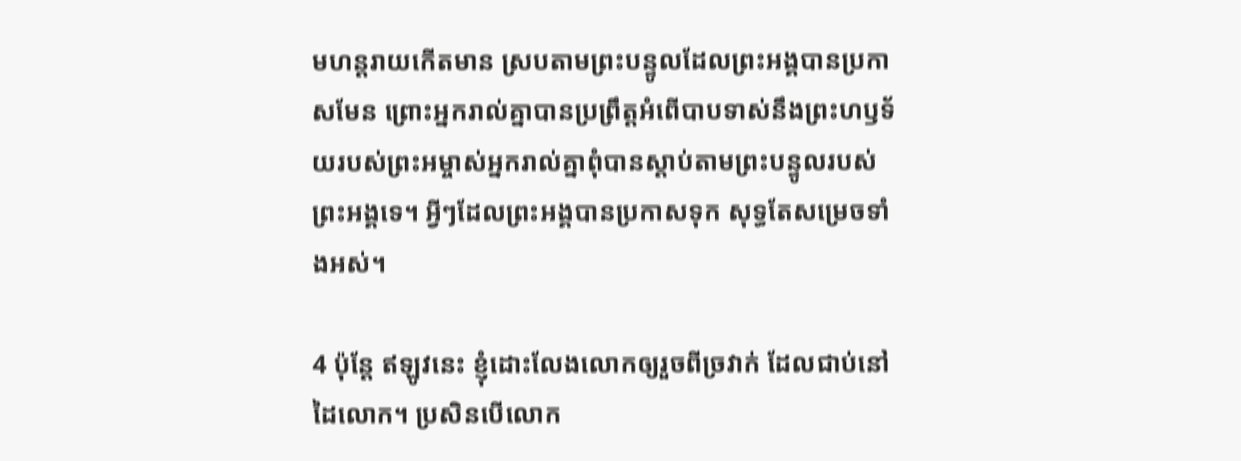មហន្ត‌រាយកើតមាន ស្របតាមព្រះ‌បន្ទូលដែលព្រះ‌អង្គបានប្រកាសមែន ព្រោះអ្នករាល់គ្នាបានប្រព្រឹត្តអំពើបាបទាស់នឹងព្រះ‌ហឫទ័យរបស់ព្រះ‌អម្ចាស់អ្នករាល់គ្នាពុំបានស្ដាប់តាមព្រះ‌បន្ទូលរបស់ព្រះ‌អង្គទេ។ អ្វីៗដែលព្រះ‌អង្គបានប្រកាសទុក សុទ្ធតែសម្រេចទាំងអស់។

4 ប៉ុន្តែ ឥឡូវនេះ ខ្ញុំដោះលែងលោកឲ្យរួចពីច្រវាក់ ដែលជាប់នៅដៃលោក។ ប្រសិនបើលោក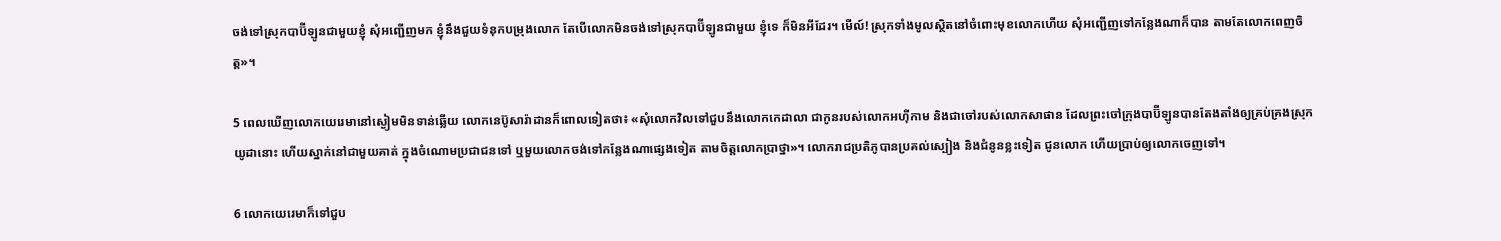ចង់ទៅស្រុកបាប៊ី‌ឡូនជាមួយខ្ញុំ សុំអញ្ជើញមក ខ្ញុំនឹងជួយទំនុកបម្រុងលោក តែបើលោកមិនចង់ទៅស្រុកបាប៊ី‌ឡូនជាមួយ ខ្ញុំទេ ក៏មិនអីដែរ។ មើល៍! ស្រុកទាំងមូលស្ថិតនៅចំពោះមុខលោកហើយ សុំអញ្ជើញទៅកន្លែងណាក៏បាន តាមតែលោកពេញចិត្ត»។

5 ពេលឃើញលោកយេរេមានៅស្ងៀមមិនទាន់ឆ្លើយ លោកនេប៊ូ‌សារ៉ា‌ដានក៏ពោលទៀតថា៖ «សុំលោកវិលទៅជួបនឹងលោកកេដា‌លា ជាកូនរបស់លោកអហ៊ី‌កាម និងជាចៅរបស់លោកសាផាន ដែលព្រះចៅក្រុងបាប៊ី‌ឡូនបានតែង‌តាំងឲ្យគ្រប់‌គ្រងស្រុកយូដានោះ ហើយស្នាក់នៅជាមួយគាត់ ក្នុងចំណោមប្រជា‌ជនទៅ ឬមួយលោកចង់ទៅកន្លែងណាផ្សេងទៀត តាមចិត្តលោកប្រាថ្នា»។ លោករាជប្រតិភូបានប្រគល់ស្បៀង និងជំនូនខ្លះទៀត ជូនលោក ហើយប្រាប់ឲ្យលោកចេញទៅ។

6 លោកយេរេមាក៏ទៅជួប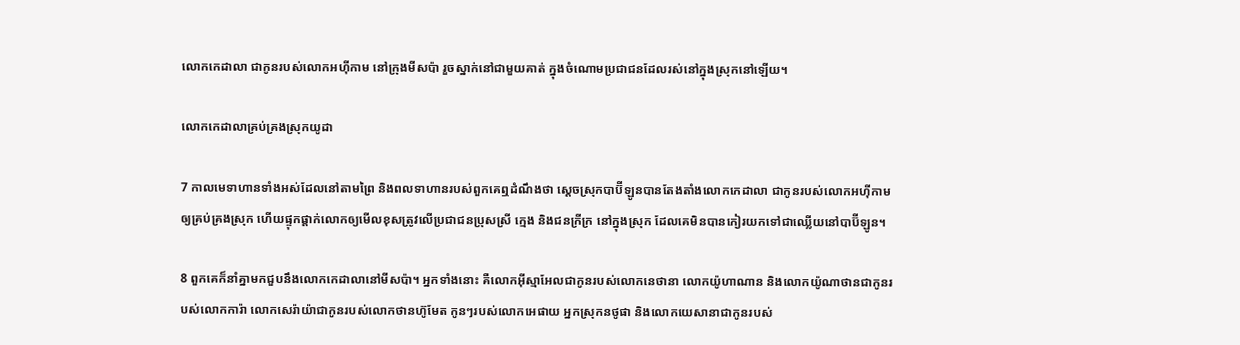លោកកេដា‌លា ជាកូនរបស់លោកអហ៊ី‌កាម នៅក្រុងមីសប៉ា រួចស្នាក់នៅជាមួយគាត់ ក្នុងចំណោមប្រជា‌ជនដែលរស់នៅក្នុងស្រុកនៅឡើយ។

លោកកេដា‌លាគ្រប់‌គ្រងស្រុកយូដា

7 កាលមេទាហានទាំងអស់ដែលនៅតាមព្រៃ និងពលទាហានរបស់ពួកគេឮដំណឹងថា ស្ដេចស្រុកបាប៊ី‌ឡូនបានតែង‌តាំងលោកកេដា‌លា ជាកូនរបស់លោកអហ៊ី‌កាមឲ្យគ្រប់‌គ្រងស្រុក ហើយផ្ទុក‌ផ្ដាក់លោកឲ្យមើលខុសត្រូវលើប្រជា‌ជនប្រុសស្រី ក្មេង និងជនក្រីក្រ នៅក្នុងស្រុក ដែលគេមិនបានកៀរយកទៅជាឈ្លើយនៅបាប៊ី‌ឡូន។

8 ពួកគេក៏នាំគ្នាមកជួបនឹងលោកកេដា‌លានៅមីសប៉ា។ អ្នកទាំងនោះ គឺលោកអ៊ីស្មា‌អែលជាកូនរបស់លោកនេថា‌នា លោកយ៉ូហាណាន និងលោកយ៉ូណា‌ថានជាកូនរបស់លោកការ៉ា លោកសេរ៉ាយ៉ាជាកូនរបស់លោកថានហ៊ូ‌មែត កូនៗរបស់លោកអេផាយ អ្នកស្រុកនថូ‌ផា និងលោកយេសា‌នាជាកូនរបស់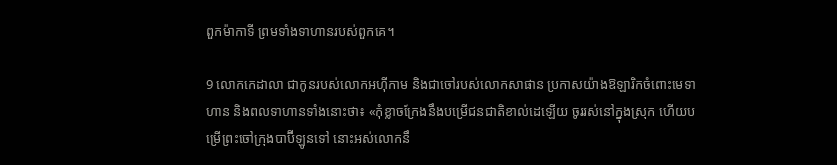ពួកម៉ាកា‌ទី ព្រមទាំងទាហានរបស់ពួកគេ។

9 លោកកេដា‌លា ជាកូនរបស់លោកអហ៊ី‌កាម និងជាចៅរបស់លោកសាផាន ប្រកាសយ៉ាងឱឡា‌រិកចំពោះមេទាហាន និងពលទាហានទាំងនោះថា៖ «កុំខ្លាចក្រែងនឹងបម្រើជន‌ជាតិខាល់ដេឡើយ ចូររស់នៅក្នុងស្រុក ហើយបម្រើព្រះចៅក្រុងបាប៊ី‌ឡូនទៅ នោះអស់លោកនឹ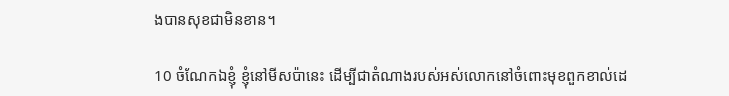ងបានសុខជាមិនខាន។

10 ចំណែកឯខ្ញុំ ខ្ញុំនៅមីសប៉ានេះ ដើម្បីជាតំណាងរបស់អស់លោកនៅចំពោះមុខពួកខាល់ដេ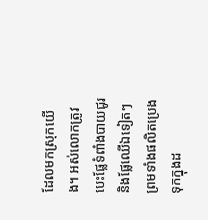ដែលមកស្រុកយើង។ អស់លោកត្រូវបេះផ្លែទំពាំង‌បាយជូរ និងផ្លែឈើឯទៀតៗ ព្រមទាំងផលិតប្រេងទុកក្នុងដ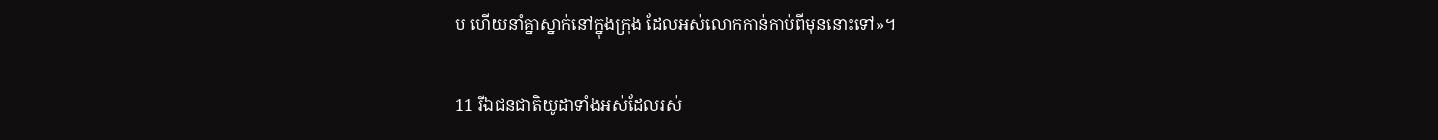ប ហើយនាំគ្នាស្នាក់នៅក្នុងក្រុង ដែលអស់លោកកាន់កាប់ពីមុននោះទៅ»។

11 រីឯជន‌ជាតិយូដាទាំងអស់ដែលរស់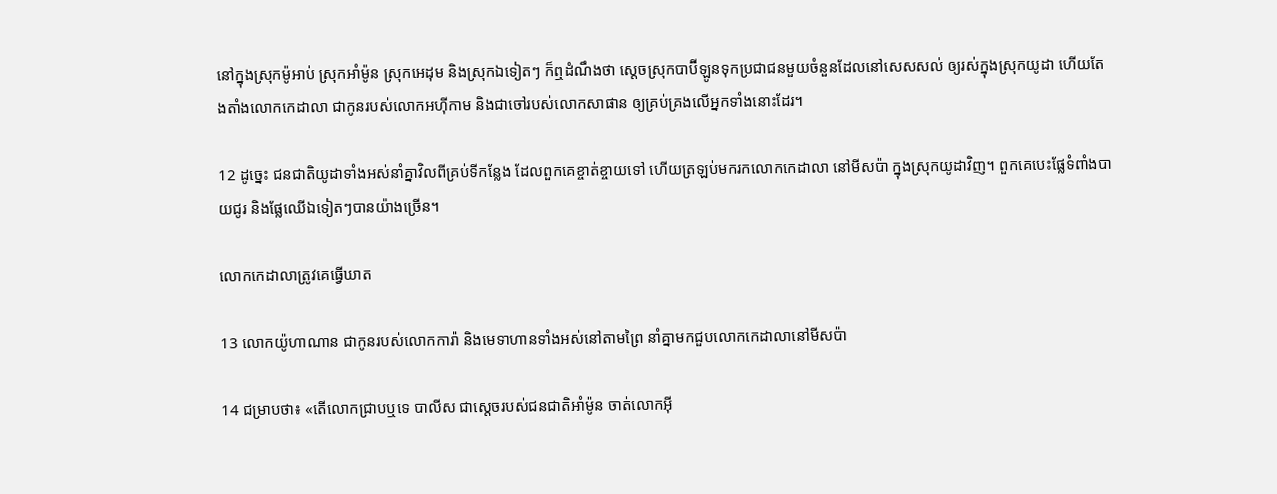នៅក្នុងស្រុកម៉ូអាប់ ស្រុកអាំម៉ូន ស្រុកអេដុម និងស្រុកឯទៀតៗ ក៏ឮដំណឹងថា ស្ដេចស្រុកបាប៊ី‌ឡូនទុកប្រជា‌ជនមួយចំនួនដែលនៅសេស‌សល់ ឲ្យរស់ក្នុងស្រុកយូដា ហើយតែង‌តាំងលោកកេដា‌លា ជាកូនរបស់លោកអហ៊ី‌កាម និងជាចៅរបស់លោកសាផាន ឲ្យគ្រប់‌គ្រងលើអ្នកទាំងនោះដែរ។

12 ដូច្នេះ ជន‌ជាតិយូដាទាំងអស់នាំគ្នាវិលពីគ្រប់ទីកន្លែង ដែលពួកគេខ្ចាត់‌ខ្ចាយទៅ ហើយត្រឡប់មករកលោកកេដា‌លា នៅមីសប៉ា ក្នុងស្រុកយូដាវិញ។ ពួកគេបេះផ្លែទំពាំង‌បាយជូរ និងផ្លែឈើឯទៀតៗបានយ៉ាងច្រើន។

លោកកេដា‌លាត្រូវគេធ្វើឃាត

13 លោកយ៉ូហាណាន ជាកូនរបស់លោកការ៉ា និងមេទាហានទាំងអស់នៅតាមព្រៃ នាំគ្នាមកជួបលោកកេដា‌លានៅមីសប៉ា

14 ជម្រាបថា៖ «តើលោកជ្រាបឬទេ បាលីស ជាស្ដេចរបស់ជន‌ជាតិអាំម៉ូន ចាត់លោកអ៊ី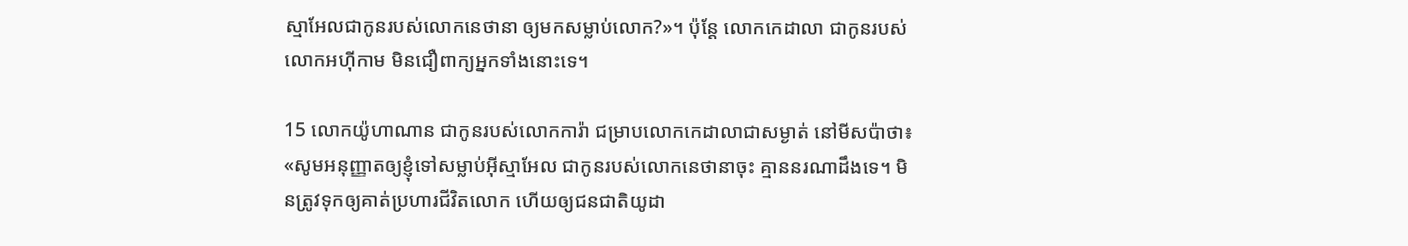ស្មា‌អែលជាកូនរបស់លោកនេថា‌នា ឲ្យមកសម្លាប់លោក?»។ ប៉ុន្តែ លោកកេដា‌លា ជាកូនរបស់លោកអហ៊ី‌កាម មិនជឿពាក្យអ្នកទាំងនោះទេ។

15 លោកយ៉ូហាណាន ជាកូនរបស់លោកការ៉ា ជម្រាបលោកកេដា‌លាជាសម្ងាត់ នៅមីសប៉ាថា៖ «សូមអនុញ្ញាតឲ្យខ្ញុំទៅសម្លាប់អ៊ីស្មា‌អែល ជាកូនរបស់លោកនេថា‌នាចុះ គ្មាននរណាដឹងទេ។ មិនត្រូវទុកឲ្យគាត់ប្រហារជីវិតលោក ហើយឲ្យជន‌ជាតិយូដា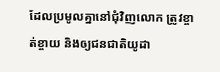ដែលប្រមូលគ្នានៅជុំ‌វិញលោក ត្រូវខ្ចាត់‌ខ្ចាយ និងឲ្យជន‌ជាតិយូដា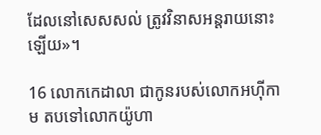ដែលនៅសេស‌សល់ ត្រូវវិនាសអន្តរាយនោះឡើយ»។

16 លោកកេដា‌លា ជាកូនរបស់លោកអហ៊ី‌កាម តបទៅលោកយ៉ូហា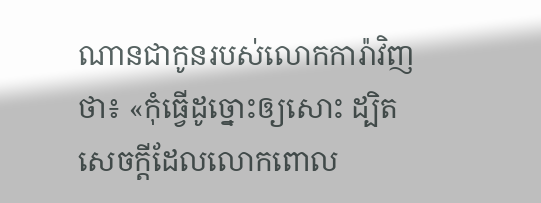ណានជាកូនរបស់លោកការ៉ាវិញថា៖ «កុំធ្វើដូច្នោះឲ្យសោះ ដ្បិតសេចក្ដីដែលលោកពោល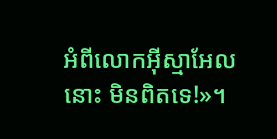អំពីលោកអ៊ីស្មា‌អែលនោះ មិនពិតទេ!»។